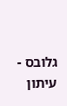גלובס - עיתון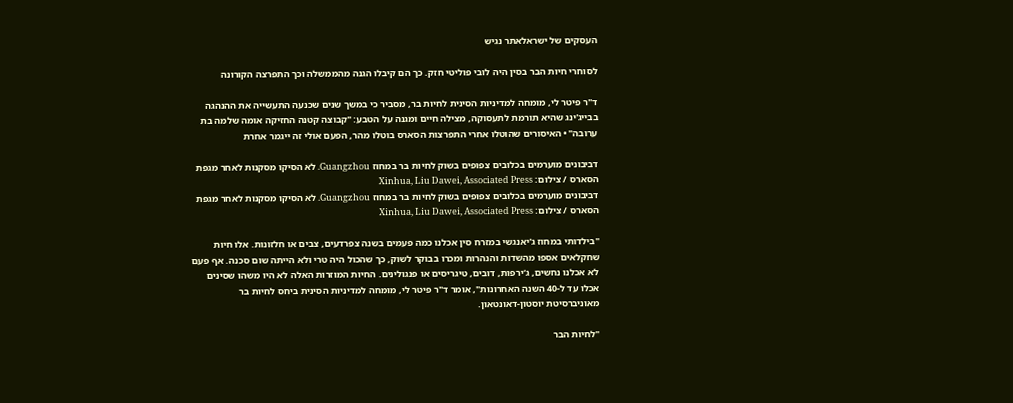העסקים של ישראלאתר נגיש

לסוחרי חיות הבר בסין היה לובי פוליטי חזק. כך הם קיבלו הגנה מהממשלה וכך התפרצה הקורונה

ד"ר פיטר לי, מומחה למדיניות הסינית לחיות בר, מסביר כי במשך שנים שכנעה התעשייה את ההנהגה בבייג'ינג שהיא תורמת לתעסוקה, מצילה חיים ומגנה על הטבע: "קבוצה קטנה החזיקה אומה שלמה בת ערובה" • האיסורים שהוטלו אחרי התפרצות הסארס בוטלו מהר, הפעם אולי זה ייגמר אחרת

דביבונים מוערמים בכלובים צפופים בשוק לחיות בר במחוז Guangzhou. לא הסיקו מסקנות לאחר מגפת הסארס / צילום: Xinhua, Liu Dawei, Associated Press
דביבונים מוערמים בכלובים צפופים בשוק לחיות בר במחוז Guangzhou. לא הסיקו מסקנות לאחר מגפת הסארס / צילום: Xinhua, Liu Dawei, Associated Press

"בילדותי במחוז ג'יאנגשי במזרח סין אכלנו כמה פעמים בשנה צפרדעים, צבים או חלזונות. אלו חיות שחקלאים אספו מהשדות והנהרות ומכרו בבוקר לשוק, כך שהכול היה טרי ולא הייתה שום סכנה. אף פעם לא אכלנו נחשים, ג‘ירפות, דובים, טיגריסים או פנגולינים. החיות המוזרות האלה לא היו משהו שסינים אכלו עד ל-40 השנה האחרונות", אומר ד"ר פיטר לי, מומחה למדיניות הסינית ביחס לחיות בר מאוניברסיטת יוסטון-דאונטאון.

"לחיות הבר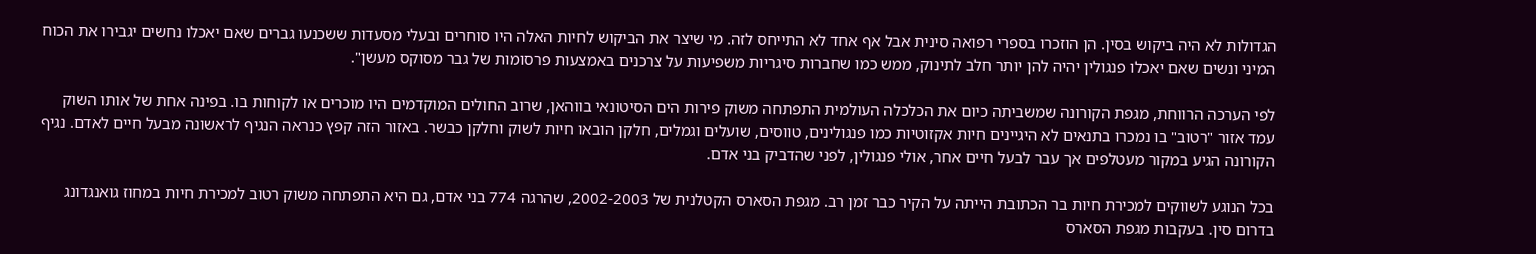הגדולות לא היה ביקוש בסין. הן הוזכרו בספרי רפואה סינית אבל אף אחד לא התייחס לזה. מי שיצר את הביקוש לחיות האלה היו סוחרים ובעלי מסעדות ששכנעו גברים שאם יאכלו נחשים יגבירו את הכוח המיני ונשים שאם יאכלו פנגולין יהיה להן יותר חלב לתינוק, ממש כמו שחברות סיגריות משפיעות על צרכנים באמצעות פרסומות של גבר מסוקס מעשן".

לפי הערכה הרווחת, מגפת הקורונה שמשביתה כיום את הכלכלה העולמית התפתחה משוק פירות הים הסיטונאי בווהאן, שרוב החולים המוקדמים היו מוכרים או לקוחות בו. בפינה אחת של אותו השוק עמד אזור "רטוב" בו נמכרו בתנאים לא היגיינים חיות אקזוטיות כמו פנגולינים, טווסים, שועלים וגמלים, חלקן הובאו חיות לשוק וחלקן כבשר. באזור הזה קפץ כנראה הנגיף לראשונה מבעל חיים לאדם. נגיף הקורונה הגיע במקור מעטלפים אך עבר לבעל חיים אחר, אולי פנגולין, לפני שהדביק בני אדם.

בכל הנוגע לשווקים למכירת חיות בר הכתובת הייתה על הקיר כבר זמן רב. מגפת הסארס הקטלנית של 2002-2003, שהרגה 774 בני אדם, גם היא התפתחה משוק רטוב למכירת חיות במחוז גואנגדונג בדרום סין. בעקבות מגפת הסארס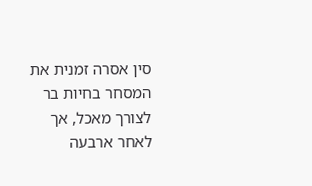סין אסרה זמנית את המסחר בחיות בר לצורך מאכל, אך לאחר ארבעה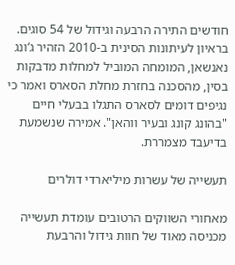חודשים התירה הרבעה וגידול של 54 סוגים. בראיון לעיתונות הסינית ב-2010 הזהיר ג‘ונג נאנשאן, המומחה המוביל למחלות מדבקות בסין, מהסכנה בחזרת מחלת הסארס ואמר כי נגיפים דומים לסארס התגלו בבעלי חיים "בהונג קונג ובעיר ווהאן". אמירה שנשמעת בדיעבד מצמררת.

תעשייה של עשרות מיליארדי דולרים

מאחורי השווקים הרטובים עומדת תעשייה מכניסה מאוד של חוות גידול והרבעת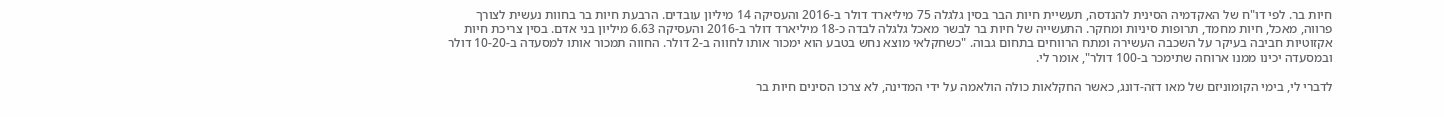חיות בר. לפי דו"ח של האקדמיה הסינית להנדסה, תעשיית חיות הבר בסין גלגלה 75 מיליארד דולר ב-2016 והעסיקה 14 מיליון עובדים. הרבעת חיות בר בחוות נעשית לצורך פרווה, מאכל, חיות מחמד, תרופות סיניות ומחקר. התעשייה של חיות בר לבשר מאכל גלגלה לבדה כ-18 מיליארד דולר ב-2016 והעסיקה 6.63 מיליון בני אדם. בסין צריכת חיות אקזוטיות חביבה בעיקר על השכבה העשירה ומתח הרווחים בתחום גבוה. "כשחקלאי מוצא נחש בטבע הוא ימכור אותו לחווה ב-2 דולר. החווה תמכור אותו למסעדה ב-10-20 דולר ובמסעדה יכינו ממנו ארוחה שתימכר ב-100 דולר", אומר לי.

לדברי לי, בימי הקומוניזם של מאו דזה-דונג, כאשר החקלאות כולה הולאמה על ידי המדינה, לא צרכו הסינים חיות בר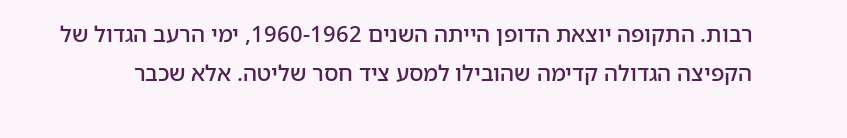רבות. התקופה יוצאת הדופן הייתה השנים 1960-1962, ימי הרעב הגדול של הקפיצה הגדולה קדימה שהובילו למסע ציד חסר שליטה. אלא שכבר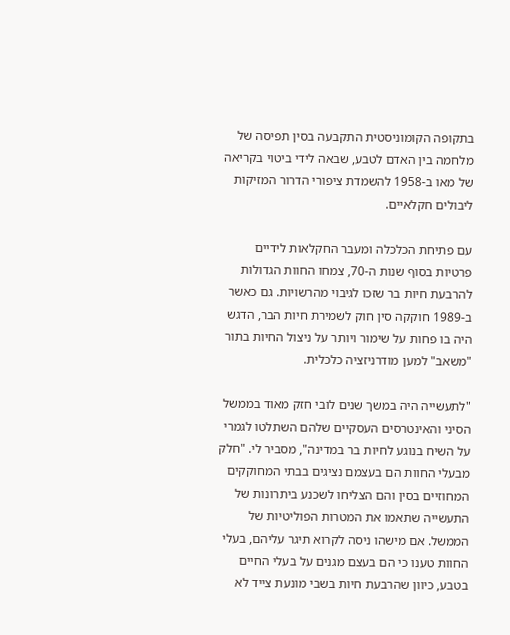בתקופה הקומוניסטית התקבעה בסין תפיסה של מלחמה בין האדם לטבע, שבאה לידי ביטוי בקריאה של מאו ב-1958 להשמדת ציפורי הדרור המזיקות ליבולים חקלאיים.

עם פתיחת הכלכלה ומעבר החקלאות לידיים פרטיות בסוף שנות ה-70, צמחו החוות הגדולות להרבעת חיות בר שזכו לגיבוי מהרשויות. גם כאשר ב-1989 חוקקה סין חוק לשמירת חיות הבר, הדגש היה בו פחות על שימור ויותר על ניצול החיות בתור "משאב" למען מודרניזציה כלכלית.

"לתעשייה היה במשך שנים לובי חזק מאוד בממשל הסיני והאינטרסים העסקיים שלהם השתלטו לגמרי על השיח בנוגע לחיות בר במדינה", מסביר לי. "חלק מבעלי החוות הם בעצמם נציגים בבתי המחוקקים המחוזיים בסין והם הצליחו לשכנע ביתרונות של התעשייה שתאמו את המטרות הפוליטיות של הממשל. אם מישהו ניסה לקרוא תיגר עליהם, בעלי החוות טענו כי הם בעצם מגנים על בעלי החיים בטבע, כיוון שהרבעת חיות בשבי מונעת צייד לא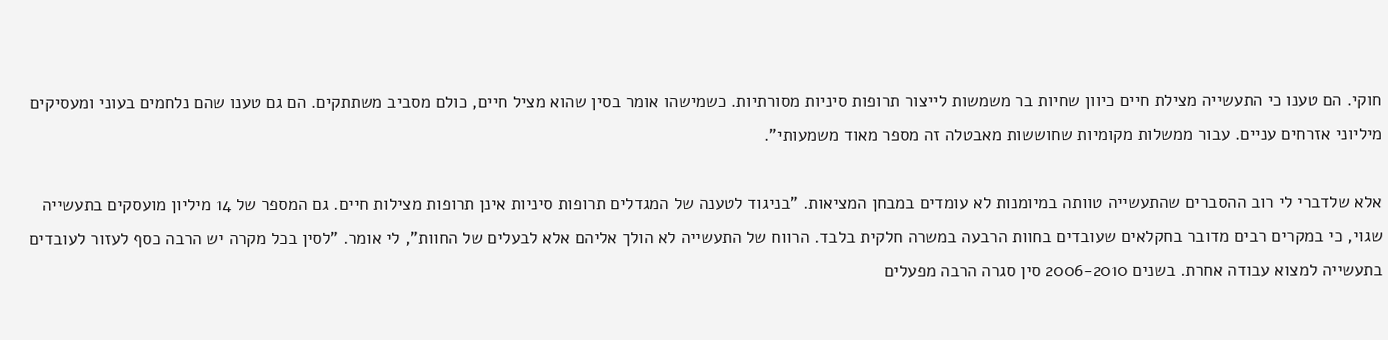חוקי. הם טענו כי התעשייה מצילת חיים כיוון שחיות בר משמשות לייצור תרופות סיניות מסורתיות. כשמישהו אומר בסין שהוא מציל חיים, כולם מסביב משתתקים. הם גם טענו שהם נלחמים בעוני ומעסיקים מיליוני אזרחים עניים. עבור ממשלות מקומיות שחוששות מאבטלה זה מספר מאוד משמעותי".

אלא שלדברי לי רוב ההסברים שהתעשייה טוותה במיומנות לא עומדים במבחן המציאות. "בניגוד לטענה של המגדלים תרופות סיניות אינן תרופות מצילות חיים. גם המספר של 14 מיליון מועסקים בתעשייה שגוי, כי במקרים רבים מדובר בחקלאים שעובדים בחוות הרבעה במשרה חלקית בלבד. הרווח של התעשייה לא הולך אליהם אלא לבעלים של החוות", לי אומר. "לסין בכל מקרה יש הרבה כסף לעזור לעובדים בתעשייה למצוא עבודה אחרת. בשנים 2006-2010 סין סגרה הרבה מפעלים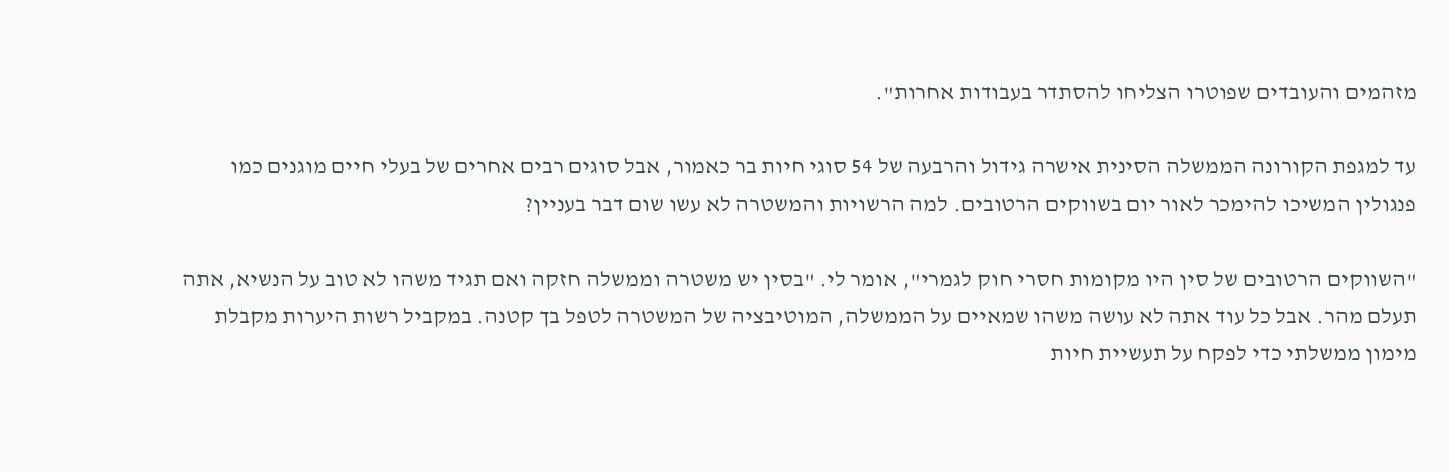מזהמים והעובדים שפוטרו הצליחו להסתדר בעבודות אחרות".

עד למגפת הקורונה הממשלה הסינית אישרה גידול והרבעה של 54 סוגי חיות בר כאמור, אבל סוגים רבים אחרים של בעלי חיים מוגנים כמו פנגולין המשיכו להימכר לאור יום בשווקים הרטובים. למה הרשויות והמשטרה לא עשו שום דבר בעניין?

"השווקים הרטובים של סין היו מקומות חסרי חוק לגמרי", אומר לי. "בסין יש משטרה וממשלה חזקה ואם תגיד משהו לא טוב על הנשיא, אתה תעלם מהר. אבל כל עוד אתה לא עושה משהו שמאיים על הממשלה, המוטיבציה של המשטרה לטפל בך קטנה. במקביל רשות היערות מקבלת מימון ממשלתי כדי לפקח על תעשיית חיות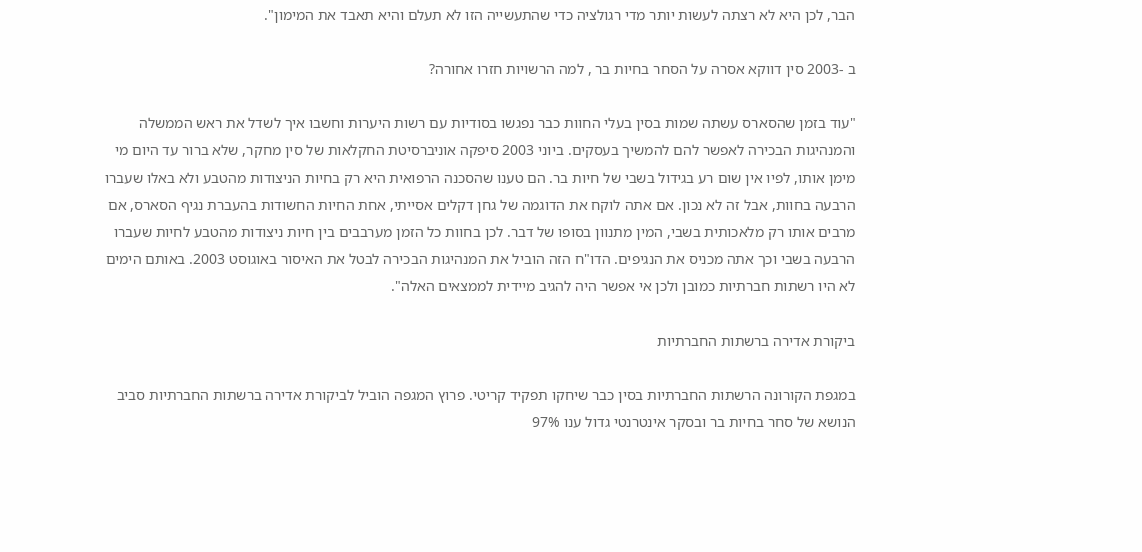הבר, לכן היא לא רצתה לעשות יותר מדי רגולציה כדי שהתעשייה הזו לא תעלם והיא תאבד את המימון".

ב -2003 סין דווקא אסרה על הסחר בחיות בר , למה הרשויות חזרו אחורה?

"עוד בזמן שהסארס עשתה שמות בסין בעלי החוות כבר נפגשו בסודיות עם רשות היערות וחשבו איך לשדל את ראש הממשלה והמנהיגות הבכירה לאפשר להם להמשיך בעסקים. ביוני 2003 סיפקה אוניברסיטת החקלאות של סין מחקר, שלא ברור עד היום מי מימן אותו, לפיו אין שום רע בגידול בשבי של חיות בר. הם טענו שהסכנה הרפואית היא רק בחיות הניצודות מהטבע ולא באלו שעברו הרבעה בחוות, אבל זה לא נכון. אם אתה לוקח את הדוגמה של גחן דקלים אסייתי, אחת החיות החשודות בהעברת נגיף הסארס, אם מרבים אותו רק מלאכותית בשבי, המין מתנוון בסופו של דבר. לכן בחוות כל הזמן מערבבים בין חיות ניצודות מהטבע לחיות שעברו הרבעה בשבי וכך אתה מכניס את הנגיפים. הדו"ח הזה הוביל את המנהיגות הבכירה לבטל את האיסור באוגוסט 2003. באותם הימים לא היו רשתות חברתיות כמובן ולכן אי אפשר היה להגיב מיידית לממצאים האלה".

ביקורת אדירה ברשתות החברתיות

במגפת הקורונה הרשתות החברתיות בסין כבר שיחקו תפקיד קריטי. פרוץ המגפה הוביל לביקורת אדירה ברשתות החברתיות סביב הנושא של סחר בחיות בר ובסקר אינטרנטי גדול ענו 97%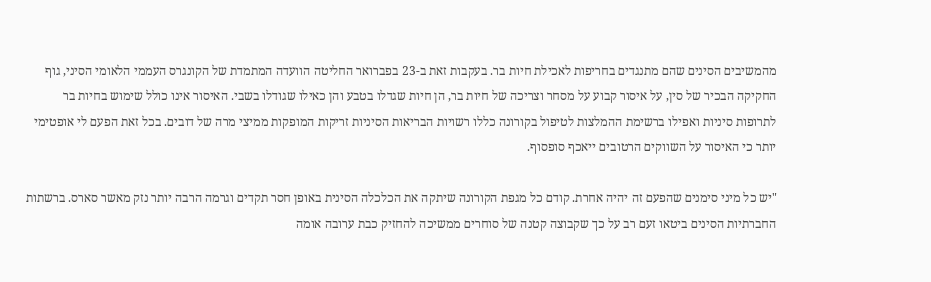מהמשיבים הסינים שהם מתנגדים בחריפות לאכילת חיות בר. בעקבות זאת ב-23 בפברואר החליטה הוועדה המתמדת של הקונגרס העממי הלאומי הסיני, גוף החקיקה הבכיר של סין, על איסור קבוע על מסחר וצריכה של חיות בר, הן חיות שגדלו בטבע והן כאילו שגודלו בשבי. האיסור אינו כולל שימוש בחיות בר לתרופות סיניות ואפילו ברשימת ההמלצות לטיפול בקורונה כללו רשויות הבריאות הסיניות זריקות המופקות ממיצי מרה של דובים. בכל זאת הפעם לי אופטימי יותר כי האיסור על השווקים הרטובים ייאכף סופסוף.

"יש כל מיני סימנים שהפעם זה יהיה אחרת. קודם כל מגפת הקורונה שיתקה את הכלכלה הסינית באופן חסר תקדים וגרמה הרבה יותר נזק מאשר סארס. ברשתות החברתיות הסינים ביטאו זעם רב על כך שקבוצה קטנה של סוחרים ממשיכה להחזיק כבת ערובה אומה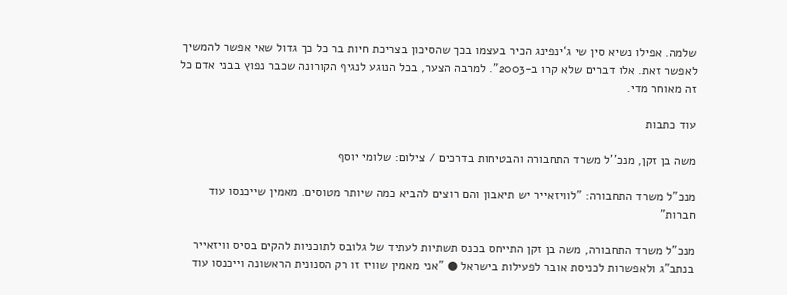שלמה. אפילו נשיא סין שי ג‘ינפינג הכיר בעצמו בכך שהסיכון בצריכת חיות בר כל כך גדול שאי אפשר להמשיך לאפשר זאת. אלו דברים שלא קרו ב-2003". למרבה הצער, בכל הנוגע לנגיף הקורונה שכבר נפוץ בבני אדם כל זה מאוחר מדי.

עוד כתבות

משה בן זקן, מנכ''ל משרד התחבורה והבטיחות בדרכים / צילום: שלומי יוסף

מנכ"ל משרד התחבורה: "לוויזאייר יש תיאבון והם רוצים להביא כמה שיותר מטוסים. מאמין שייכנסו עוד חברות"

מנכ"ל משרד התחבורה, משה בן זקן התייחס בכנס תשתיות לעתיד של גלובס לתוכניות להקים בסיס וויזאייר בנתב"ג ולאפשרות לכניסת אובר לפעילות בישראל ● "אני מאמין שוויז זו רק הסנונית הראשונה וייכנסו עוד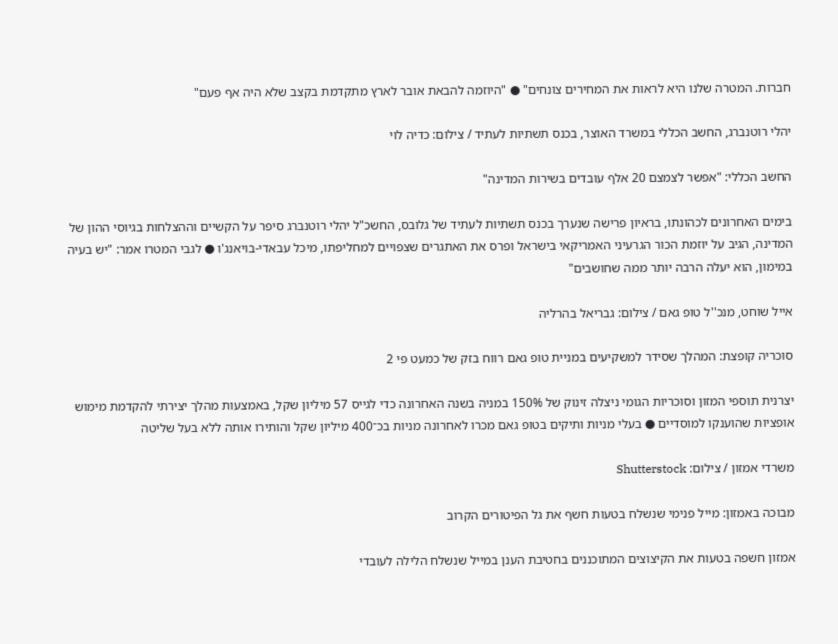חברות. המטרה שלנו היא לראות את המחירים צונחים" ● "היוזמה להבאת אובר לארץ מתקדמת בקצב שלא היה אף פעם"

יהלי רוטנברג, החשב הכללי במשרד האוצר, בכנס תשתיות לעתיד / צילום: כדיה לוי

החשב הכללי: "אפשר לצמצם 20 אלף עובדים בשירות המדינה"

בימים האחרונים לכהונתו, בראיון פרישה שנערך בכנס תשתיות לעתיד של גלובס, החשכ"ל יהלי רוטנברג סיפר על הקשיים וההצלחות בגיוסי ההון של המדינה, הגיב על יוזמת הכור הגרעיני האמריקאי בישראל ופרס את האתגרים שצפויים למחליפתו, מיכל עבאדי-בויאנג'ו ● לגבי המטרו אמר: "יש בעיה במימון, הוא יעלה הרבה יותר ממה שחושבים"

אייל שוחט, מנכ''ל טופ גאם / צילום: גבריאל בהרליה

סוכריה קופצת: המהלך שסידר למשקיעים במניית טופ גאם רווח בזק של כמעט פי 2

יצרנית תוספי המזון וסוכריות הגומי ניצלה זינוק של 150% במניה בשנה האחרונה כדי לגייס 57 מיליון שקל, באמצעות מהלך יצירתי להקדמת מימוש אופציות שהוענקו למוסדיים ● בעלי מניות ותיקים בטופ גאם מכרו לאחרונה מניות בכ־400 מיליון שקל והותירו אותה ללא בעל שליטה

משרדי אמזון / צילום: Shutterstock

מבוכה באמזון: מייל פנימי שנשלח בטעות חשף את גל הפיטורים הקרוב

אמזון חשפה בטעות את הקיצוצים המתוכננים בחטיבת הענן במייל שנשלח הלילה לעובדי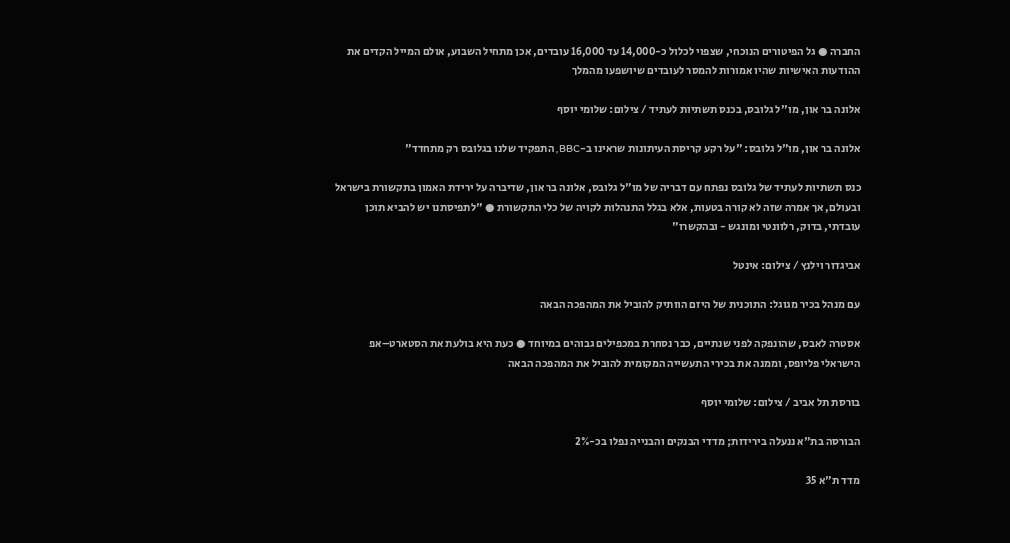החברה ● גל הפיטורים הנוכחי, שצפוי לכלול כ-14,000 עד 16,000 עובדים, אכן מתחיל השבוע, אולם המייל הקדים את ההודעות האישיות שהיו אמורות להמסר לעובדים שיושפעו מהמלך

אלונה בר און, מו''ל גלובס, בכנס תשתיות לעתיד / צילום: שלומי יוסף

אלונה בר און, מו"ל גלובס: "על רקע קריסת העיתונות שראינו ב-BBC, התפקיד שלנו בגלובס רק מתחדד"

כנס תשתיות לעתיד של גלובס נפתח עם דבריה של מו"ל גלובס, אלונה בר און, שדיברה על ירידת האמון בתקשורת בישראל ובעולם, אך אמרה שזה לא קורה בטעות, אלא בגלל התנהלות לקויה של כלי התקשורת ● "לתפיסתנו יש להביא תוכן עובדתי, בדוק, רלוונטי ומונגש - ובהקשרו"

אביגדור וילנץ / צילום: אינטל

עם מנהל בכיר מגוגל: התוכנית של היזם הוותיק להוביל את המהפכה הבאה

אסטרה לאבס, שהונפקה לפני שנתיים, כבר נסחרת במכפילים גבוהים במיוחד ● כעת היא בולעת את הסטארט–אפ הישראלי פליופס, וממנה את בכירי התעשייה המקומית להוביל את המהפכה הבאה

בורסת תל אביב / צילום: שלומי יוסף

הבורסה בת"א ננעלה בירידות; מדדי הבנקים והבנייה נפלו בכ-2%

מדד ת"א 35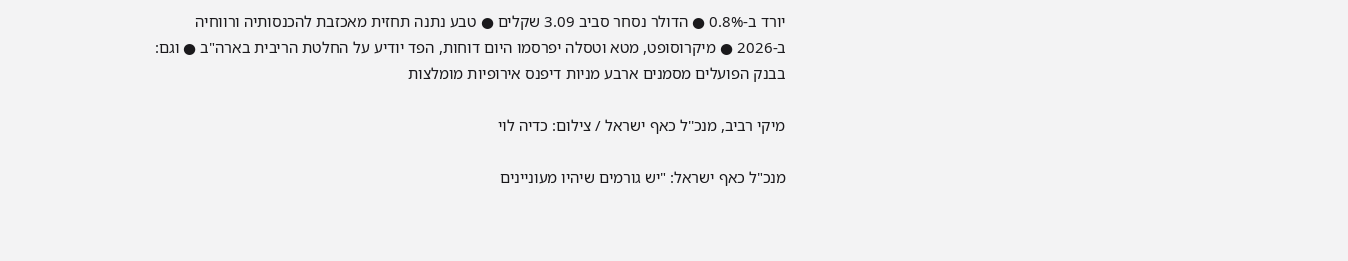יורד ב-0.8% ● הדולר נסחר סביב 3.09 שקלים ● טבע נתנה תחזית מאכזבת להכנסותיה ורווחיה ב-2026 ● מיקרוסופט, מטא וטסלה יפרסמו היום דוחות, הפד יודיע על החלטת הריבית בארה"ב ● וגם: בבנק הפועלים מסמנים ארבע מניות דיפנס אירופיות מומלצות

מיקי רביב, מנכ''ל כאף ישראל / צילום: כדיה לוי

מנכ"ל כאף ישראל: "יש גורמים שיהיו מעוניינים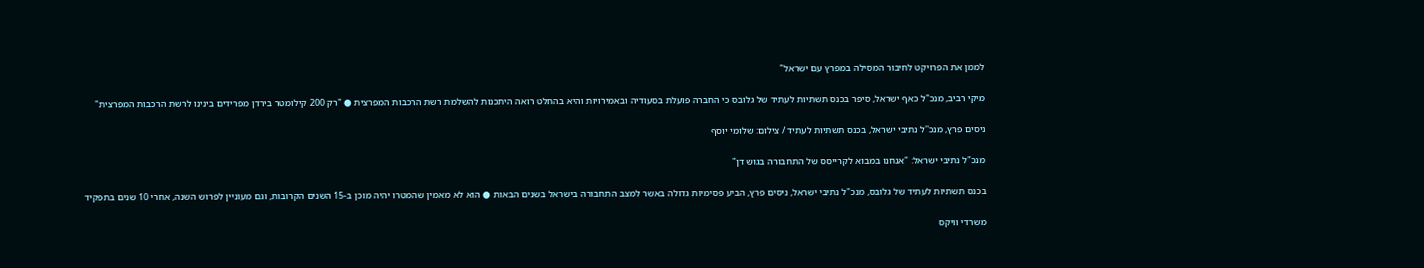לממן את הפרויקט לחיבור המסילה במפרץ עם ישראל"

מיקי רביב, מנכ"ל כאף ישראל, סיפר בכנס תשתיות לעתיד של גלובס כי החברה פועלת בסעודיה ובאמירויות והיא בהחלט רואה היתכנות להשלמת רשת הרכבות המפרצית ● "רק 200 קילומטר בירדן מפרידים בינינו לרשת הרכבות המפרצית"

ניסים פרץ, מנכ''ל נתיבי ישראל, בכנס תשתיות לעתיד / צילום: שלומי יוסף

מנכ"ל נתיבי ישראל: "אנחנו במבוא לקרייסס של התחבורה בגוש דן"

בכנס תשתיות לעתיד של גלובס, מנכ"ל נתיבי ישראל, ניסים פרץ, הביע פסימיות גדולה באשר למצב התחבורה בישראל בשנים הבאות ● הוא לא מאמין שהמטרו יהיה מוכן ב-15 השנים הקרובות, וגם מעוניין לפרוש השנה, אחרי 10 שנים בתפקיד

משרדי וויקס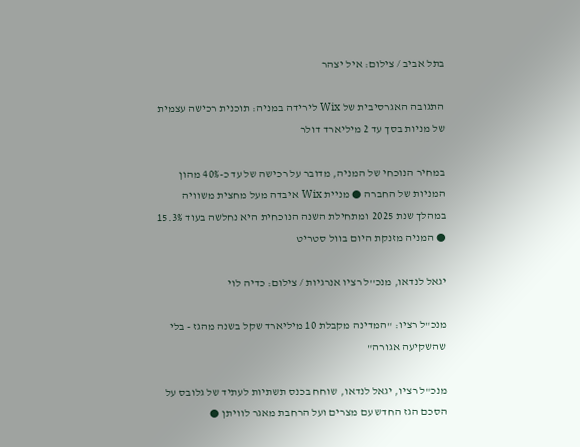בתל אביב / צילום: איל יצהר

התגובה האגרסיבית של Wix לירידה במניה: תוכנית רכישה עצמית של מניות בסך עד 2 מיליארד דולר

במחיר הנוכחי של המניה, מדובר על רכישה של עד כ-40% מהון המניות של החברה ● מניית Wix איבדה מעל מחצית משוויה במהלך שנת 2025 ומתחילת השנה הנוכחית היא נחלשה בעוד 15.3% ● המניה מזנקת היום בוול סטריט

יגאל לנדאו, מנכ''ל רציו אנרגיות / צילום: כדיה לוי

מנכ"ל רציו: "המדינה מקבלת 10 מיליארד שקל בשנה מהגז - בלי שהשקיעה אגורה"

מנכ"ל רציו, יגאל לנדאו, שוחח בכנס תשתיות לעתיד של גלובס על הסכם הגז החדש עם מצרים ועל הרחבת מאגר לוויתן ●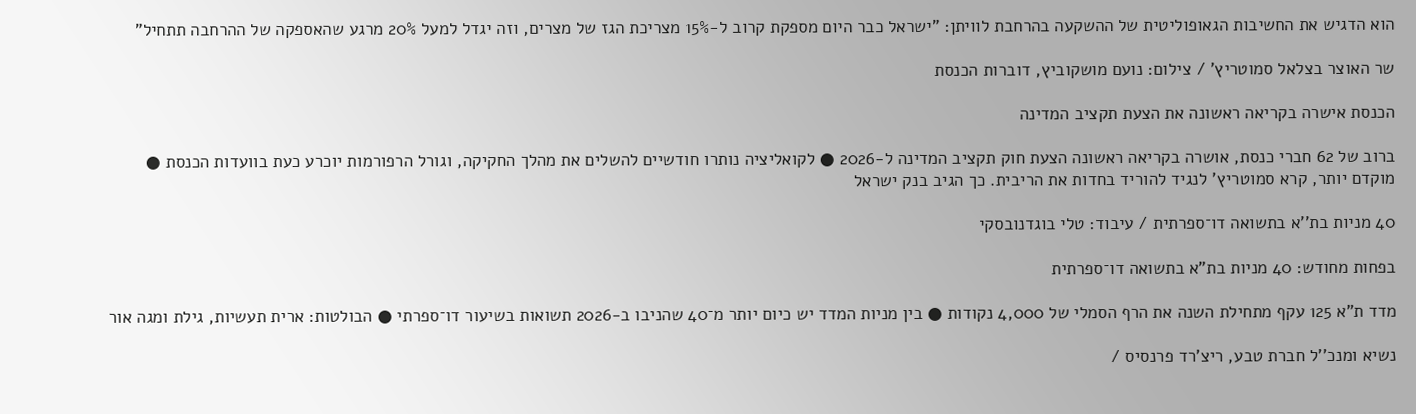הוא הדגיש את החשיבות הגאופוליטית של ההשקעה בהרחבת לוויתן: "ישראל כבר היום מספקת קרוב ל-15% מצריכת הגז של מצרים, וזה יגדל למעל 20% מרגע שהאספקה של ההרחבה תתחיל"

שר האוצר בצלאל סמוטריץ' / צילום: נועם מושקוביץ, דוברות הכנסת

הכנסת אישרה בקריאה ראשונה את הצעת תקציב המדינה

ברוב של 62 חברי כנסת, אושרה בקריאה ראשונה הצעת חוק תקציב המדינה ל-2026 ● לקואליציה נותרו חודשיים להשלים את מהלך החקיקה, וגורל הרפורמות יוכרע כעת בוועדות הכנסת ● מוקדם יותר, קרא סמוטריץ' לנגיד להוריד בחדות את הריבית. כך הגיב בנק ישראל

40 מניות בת''א בתשואה דו־ספרתית / עיבוד: טלי בוגדנובסקי

בפחות מחודש: 40 מניות בת"א בתשואה דו־ספרתית

מדד ת"א 125 עקף מתחילת השנה את הרף הסמלי של 4,000 נקודות ● בין מניות המדד יש כיום יותר מ־40 שהניבו ב-2026 תשואות בשיעור דו־ספרתי ● הבולטות: ארית תעשיות, גילת ומגה אור

נשיא ומנכ''ל חברת טבע, ריצ'רד פרנסיס /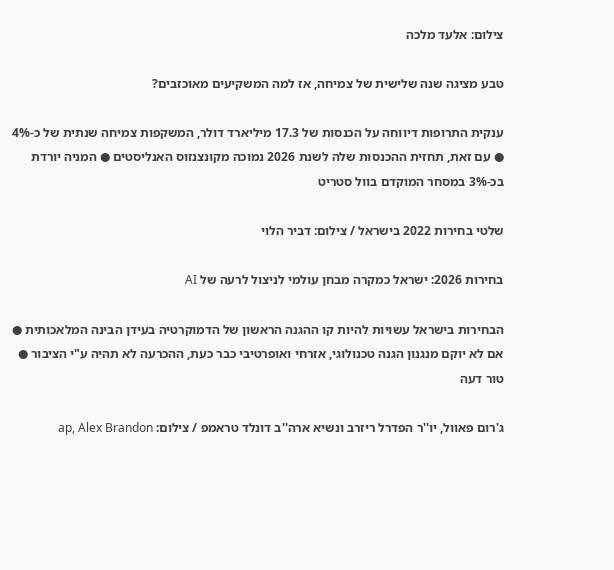צילום: אלעד מלכה

טבע מציגה שנה שלישית של צמיחה, אז למה המשקיעים מאוכזבים?

ענקית התרופות דיווחה על הכנסות של 17.3 מיליארד דולר, המשקפות צמיחה שנתית של כ-4% ● עם זאת, תחזית ההכנסות שלה לשנת 2026 נמוכה מקונצנזוס האנליסטים ● המניה יורדת בכ-3% במסחר המוקדם בוול סטריט

שלטי בחירות 2022 בישראל / צילום: דביר הלוי

בחירות 2026: ישראל כמקרה מבחן עולמי לניצול לרעה של AI

הבחירות בישראל עשויות להיות קו ההגנה הראשון של הדמוקרטיה בעידן הבינה המלאכותית ● אם לא יוקם מנגנון הגנה טכנולוגי, אזרחי ואופרטיבי כבר כעת, ההכרעה לא תהיה ע"י הציבור ● טור דעה

ג'רום פאוול, יו''ר הפדרל ריזרב ונשיא ארה''ב דונלד טראמפ / צילום: ap, Alex Brandon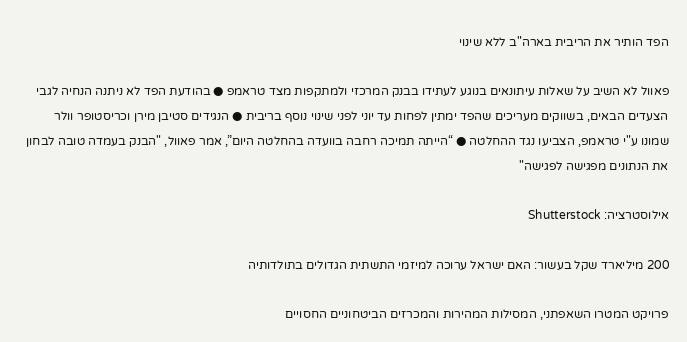הפד הותיר את הריבית בארה"ב ללא שינוי

פאוול לא השיב על שאלות עיתונאים בנוגע לעתידו בבנק המרכזי ולמתקפות מצד טראמפ ● בהודעת הפד לא ניתנה הנחיה לגבי הצעדים הבאים, בשווקים מעריכים שהפד ימתין לפחות עד יוני לפני שינוי נוסף בריבית ● הנגידים סטיבן מירן וכריסטופר וולר שמונו ע"י טראמפ, הצביעו נגד ההחלטה ● “הייתה תמיכה רחבה בוועדה בהחלטה היום”, אמר פאוול, "הבנק בעמדה טובה לבחון את הנתונים מפגישה לפגישה"

אילוסטרציה: Shutterstock

200 מיליארד שקל בעשור: האם ישראל ערוכה למיזמי התשתית הגדולים בתולדותיה

פרויקט המטרו השאפתני, המסילות המהירות והמכרזים הביטחוניים החסויים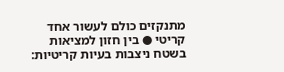מתנקזים כולם לעשור אחד קריטי ● בין חזון למציאות בשטח ניצבות בעיות קריטיות: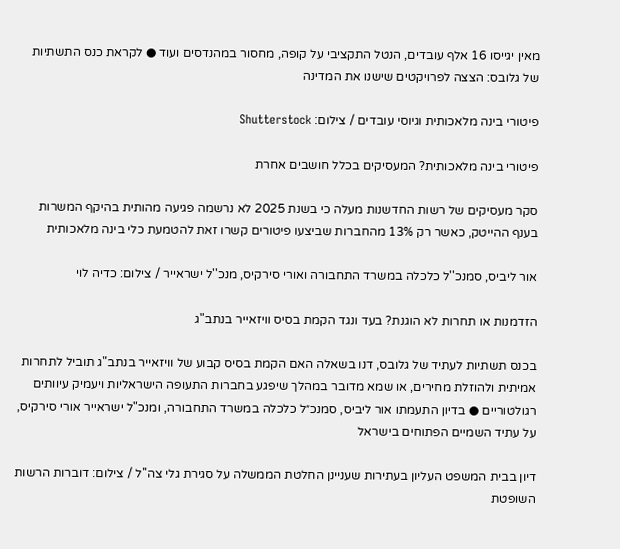מאין יגייסו 16 אלף עובדים, הנטל התקציבי על קופה, מחסור במהנדסים ועוד ● לקראת כנס התשתיות של גלובס: הצצה לפרויקטים שישנו את המדינה

פיטורי בינה מלאכותית וגיוסי עובדים / צילום: Shutterstock

פיטורי בינה מלאכותית? המעסיקים בכלל חושבים אחרת

סקר מעסיקים של רשות החדשנות מעלה כי בשנת 2025 לא נרשמה פגיעה מהותית בהיקף המשרות בענף ההייטק, כאשר רק 13% מהחברות שביצעו פיטורים קשרו זאת להטמעת כלי בינה מלאכותית

אור ליביס, סמנכ''ל כלכלה במשרד התחבורה ואורי סירקיס, מנכ''ל ישראייר / צילום: כדיה לוי

הזדמנות או תחרות לא הוגנת? בעד ונגד הקמת בסיס וויזאייר בנתב"ג

בכנס תשתיות לעתיד של גלובס, דנו בשאלה האם הקמת בסיס קבוע של וויזאייר בנתב"ג תוביל לתחרות אמיתית ולהוזלת מחירים, או שמא מדובר במהלך שיפגע בחברות התעופה הישראליות ויעמיק עיוותים רגולטוריים ● בדיון התעמתו אור ליביס, סמנכ״ל כלכלה במשרד התחבורה, ומנכ"ל ישראייר אורי סירקיס, על עתיד השמיים הפתוחים בישראל

דיון בבית המשפט העליון בעתירות שעניינן החלטת הממשלה על סגירת גלי צה''ל / צילום: דוברות הרשות השופטת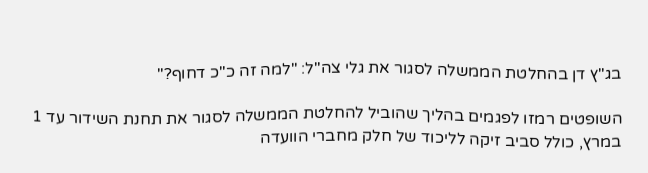בג"ץ דן בהחלטת הממשלה לסגור את גלי צה"ל: "למה זה כ"כ דחוף?"

השופטים רמזו לפגמים בהליך שהוביל להחלטת הממשלה לסגור את תחנת השידור עד 1 במרץ, כולל סביב זיקה לליכוד של חלק מחברי הוועדה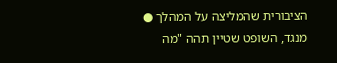הציבורית שהמליצה על המהלך ●  מנגד, השופט שטיין תהה "מה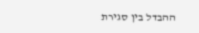ההבדל בין סגירת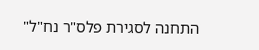התחנה לסגירת פלס"ר נח"ל"